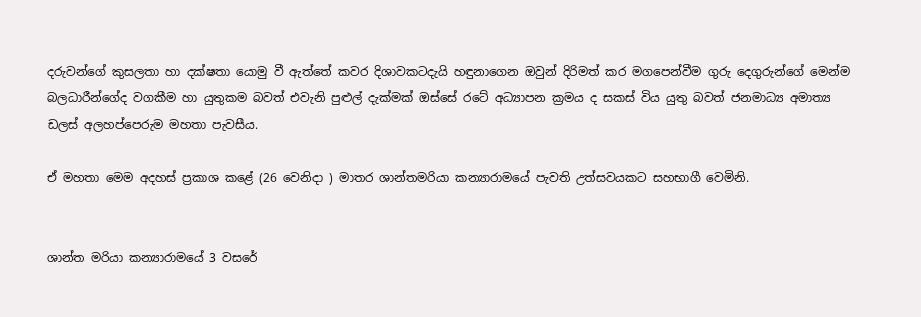දරුවන්ගේ කුසලතා හා දක්ෂතා යොමු වී ඇත්තේ කවර දිශාවකටදැයි හඳුනාගෙන ඔවුන් දිරිමත් කර මගපෙන්වීම ගුරු දෙගුරුන්ගේ මෙන්ම බලධාරීන්ගේද වගකීම හා යුතුකම බවත් එවැනි පුළුල් දැක්මක් ඔස්සේ රටේ අධ්‍යාපන ක්‍රමය ද සකස් විය යුතු බවත් ජනමාධ්‍ය අමාත්‍ය ඩලස් අලහප්පෙරුම මහතා පැවසීය.

ඒ මහතා මෙම අදහස් ප්‍රකාශ කළේ (26 වෙනිදා ) මාතර ශාන්තමරියා කන්‍යාරාමයේ පැවති උත්සවයකට සහභාගී වෙමිනි.


ශාන්ත මරියා කන්‍යාරාමයේ 3 වසරේ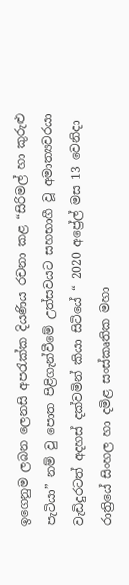ඉගෙනුම ලබන ලෙනසි අපරැක්ක දියණිය රචනා කළ “සිරිමල් හා කුරුළු පැටියා” නම් වු පොත පිළිගැන්වීමේ උත්සවයට සහභාගී වූ අමාත්‍යවරයා වැඩිදුරටත් අදහස් දක්වමින් කියා සිටියේ “ 2020 අප්‍රේල් මස 13 වෙනිදා රාත්‍රියේ සිංහල හා දමිළ සංස්කෘතික මහා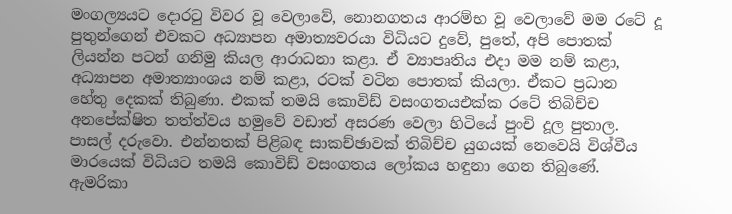මංගල්‍යයට දොරටු විවර වූ වෙලාවේ, නොනගතය ආරම්භ වූ වෙලාවේ මම රටේ දූ පුතුන්ගෙන් එවකට අධ්‍යාපන අමාත්‍යවරයා විධියට දුවේ, පුතේ, අපි පොතක් ලියන්න පටන් ගනිමු කියල ආරාධනා කළා. ඒ ව්‍යාපෘතිය එදා මම නම් කළා, අධ්‍යාපන අමාත්‍යාංශය නම් කළා, රටක් වටින පොතක් කියලා. ඒකට ප්‍රධාන හේතු දෙකක් තිබුණා. එකක් තමයි කොවිඩ් වසංගතයඑක්ක රටේ තිබිච්ච අනපේක්ෂිත තත්ත්වය හමුවේ වඩාත් අසරණ වෙලා හිටියේ පුංචි දූල පුතාල. පාසල් දරුවො. එන්නතක් පිළිබඳ සාකච්ඡාවක් තිබිච්ච යුගයක් නෙවෙයි විශ්වීය මාරයෙක් විධියට තමයි කොවිඩ් වසංගතය ලෝකය හඳුනා ගෙන තිබුණේ. ඇමරිකා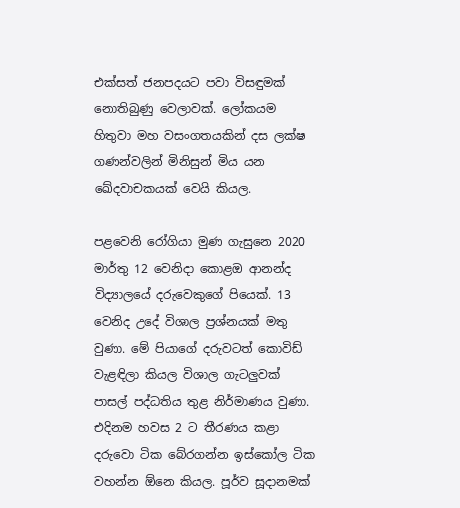එක්සත් ජනපදයට පවා විසඳුමක් නොතිබුණු වෙලාවක්. ලෝකයම හිතුවා මහ වසංගතයකින් දස ලක්ෂ ගණන්වලින් මිනිසුන් මිය යන ඛේදවාචකයක් වෙයි කියල.

පළවෙනි රෝගියා මුණ ගැසුනෙ 2020 මාර්තු 12 වෙනිදා කොළඔ ආනන්ද විද්‍යාලයේ දරුවෙකුගේ පියෙක්. 13 වෙනිද උදේ විශාල ප්‍රශ්නයක් මතු වුණා. මේ පියාගේ දරුවටත් කොවිඩ් වැළඳිලා කියල විශාල ගැටලුවක් පාසල් පද්ධතිය තුළ නිර්මාණය වුණා. එදිනම හවස 2 ට තීරණය කළා දරුවො ටික බේරගන්න ඉස්කෝල ටික වහන්න ඕනෙ කියල. පූර්ව සූදානමක්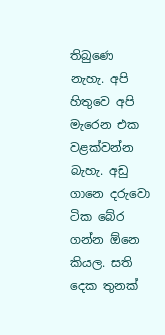තිබුණෙ නැහැ. අපි හිතුවෙ අපි මැරෙන එක වළක්වන්න බැහැ. අඩු ගානෙ දරුවො ටික බේර ගන්න ඕනෙ කියල. සති දෙක තුනක්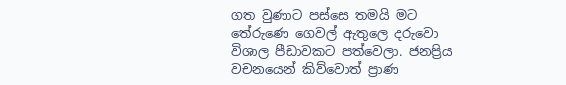ගත වුණාට පස්සෙ තමයි මට තේරුණෙ ගෙවල් ඇතුලෙ දරුවො විශාල පීඩාවකට පත්වෙලා. ජනප්‍රිය වචනයෙන් කිව්වොත් ප්‍රාණ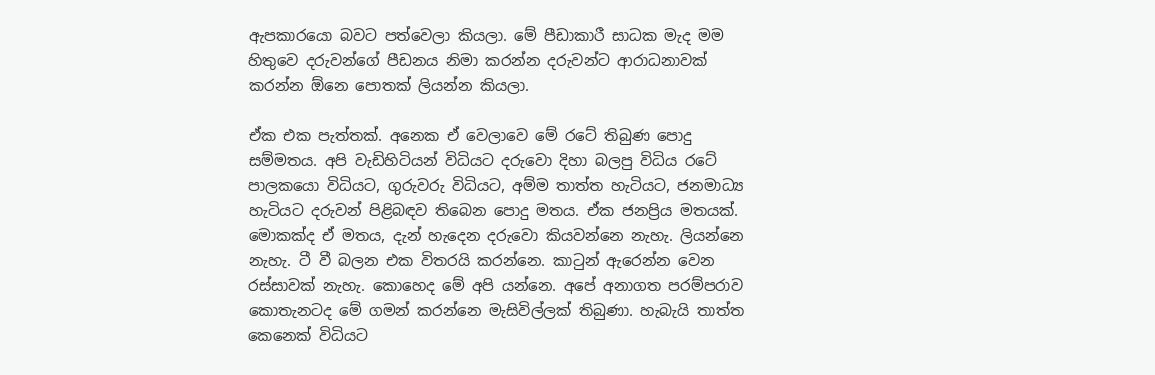ඇපකාරයො බවට පත්වෙලා කියලා. මේ පීඩාකාරී සාධක මැද මම හිතුවෙ දරුවන්ගේ පීඩනය නිමා කරන්න දරුවන්ට ආරාධනාවක් කරන්න ඕනෙ පොතක් ලියන්න කියලා.

ඒක එක පැත්තක්. අනෙක ඒ වෙලාවෙ මේ රටේ තිබුණ පොදු සම්මතය. අපි වැඩිහිටියන් විධියට දරුවො දිහා බලපු විධිය රටේ පාලකයො විධියට, ගුරුවරු විධියට, අම්ම තාත්ත හැටියට, ජනමාධ්‍ය හැටියට දරුවන් පිළිබඳව තිබෙන පොදු මතය. ඒක ජනප්‍රිය මතයක්. මොකක්ද ඒ මතය, දැන් හැදෙන දරුවො කියවන්නෙ නැහැ. ලියන්නෙ නැහැ. ටී වී බලන එක විතරයි කරන්නෙ. කාටුන් ඇරෙන්න වෙන රස්සාවක් නැහැ. කොහෙද මේ අපි යන්නෙ. අපේ අනාගත පරම්පරාව කොතැනටද මේ ගමන් කරන්නෙ මැසිවිල්ලක් තිබුණා. හැබැයි තාත්ත කෙනෙක් විධියට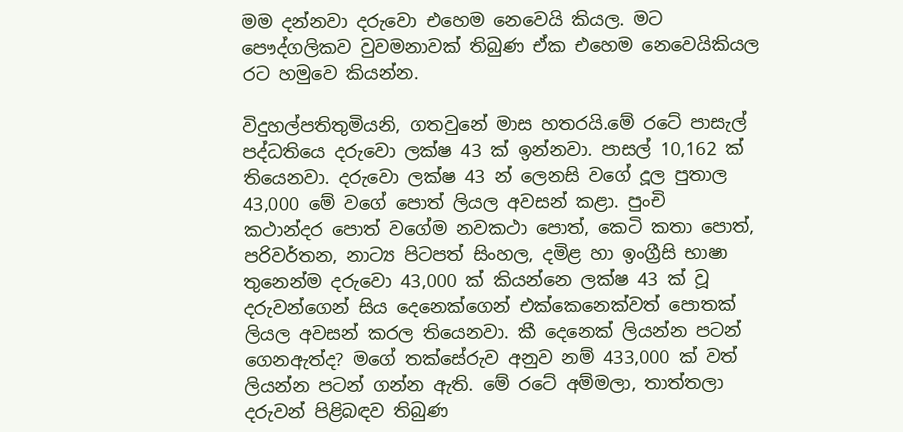මම දන්නවා දරුවො එහෙම නෙවෙයි කියල. මට පෞද්ගලිකව වුවමනාවක් තිබුණ ඒක එහෙම නෙවෙයිකියල රට හමුවෙ කියන්න.

විදුහල්පතිතුමියනි, ගතවුනේ මාස හතරයි.මේ රටේ පාසැල් පද්ධතියෙ දරුවො ලක්ෂ 43 ක් ඉන්නවා. පාසල් 10,162 ක් තියෙනවා. දරුවො ලක්ෂ 43 න් ලෙනසි වගේ දූල පුතාල 43,000 මේ වගේ පොත් ලියල අවසන් කළා. පුංචි
කථාන්දර පොත් වගේම නවකථා පොත්, කෙටි කතා පොත්, පරිවර්තන, නාට්‍ය පිටපත් සිංහල, දමිළ හා ඉංග්‍රීසි භාෂා තුනෙන්ම දරුවො 43,000 ක් කියන්නෙ ලක්ෂ 43 ක් වූ දරුවන්ගෙන් සිය දෙනෙක්ගෙන් එක්කෙනෙක්වත් පොතක් ලියල අවසන් කරල තියෙනවා. කී දෙනෙක් ලියන්න පටන් ගෙනඇත්ද? මගේ තක්සේරුව අනුව නම් 433,000 ක් වත් ලියන්න පටන් ගන්න ඇති. මේ රටේ අම්මලා, තාත්තලා දරුවන් පිළිබඳව තිබුණ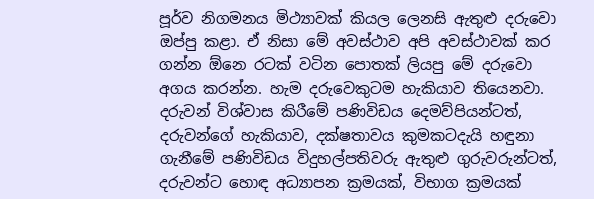පූර්ව නිගමනය මිථ්‍යාවක් කියල ලෙනසි ඇතුළු දරුවො ඔප්පු කළා. ඒ නිසා මේ අවස්ථාව අපි අවස්ථාවක් කර ගන්න ඕනෙ රටක් වටින පොතක් ලියපු මේ දරුවො අගය කරන්න. හැම දරුවෙකුටම හැකියාව තියෙනවා. දරුවන් විශ්වාස කිරීමේ පණිවිඩය දෙමව්පියන්ටත්, දරුවන්ගේ හැකියාව, දක්ෂතාවය කුමකටදැයි හඳුනා ගැනීමේ පණිවිඩය විදුහල්පතිවරු ඇතුළු ගුරුවරුන්ටත්, දරුවන්ට හොඳ අධ්‍යාපන ක්‍රමයක්, විභාග ක්‍රමයක්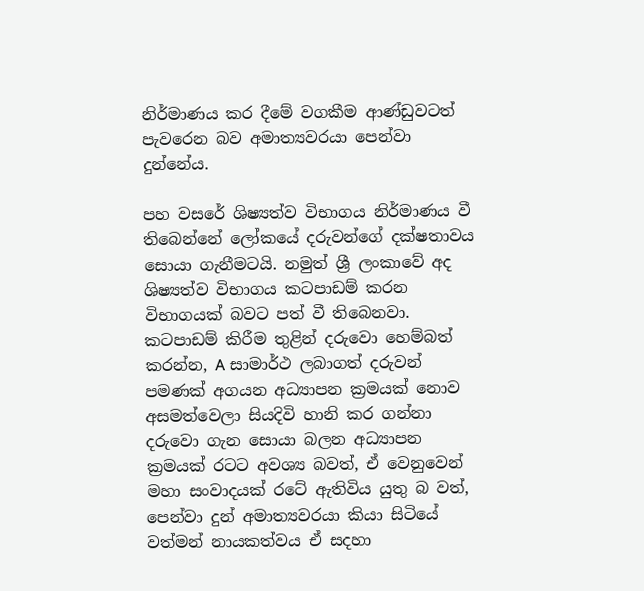නිර්මාණය කර දීමේ වගකීම ආණ්ඩුවටත් පැවරෙන බව අමාත්‍යවරයා පෙන්වා දුන්නේය.

පහ වසරේ ශිෂ්‍යත්ව විභාගය නිර්මාණය වී තිබෙන්නේ ලෝකයේ දරුවන්ගේ දක්ෂතාවය සොයා ගැනීමටයි. නමුත් ශ්‍රී ලංකාවේ අද ශිෂ්‍යත්ව විභාගය කටපාඩම් කරන විභාගයක් බවට පත් වී තිබෙනවා. කටපාඩම් කිරීම තුළින් දරුවො හෙම්බත් කරන්න, A සාමාර්ථ ලබාගත් දරුවන් පමණක් අගයන අධ්‍යාපන ක්‍රමයක් නොව අසමත්වෙලා සියදිවි හානි කර ගන්නා දරුවො ගැන සොයා බලන අධ්‍යාපන ක්‍රමයක් රටට අවශ්‍ය බවත්, ඒ වෙනුවෙන් මහා සංවාදයක් රටේ ඇතිවිය යුතු බ වත්, පෙන්වා දුන් අමාත්‍යවරයා කියා සිටියේ වත්මන් නායකත්වය ඒ සදහා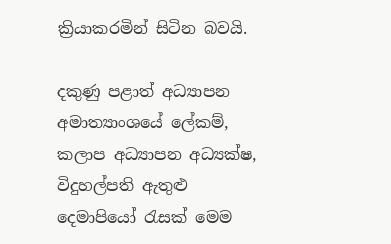ක්‍රියාකරමින් සිටින බවයි.

දකුණු පළාත් අධ්‍යාපන අමාත්‍යාංශයේ ලේකම්, කලාප අධ්‍යාපන අධ්‍යක්ෂ, විදුහල්පති ඇතුළු දෙමාපියෝ රැසක් මෙම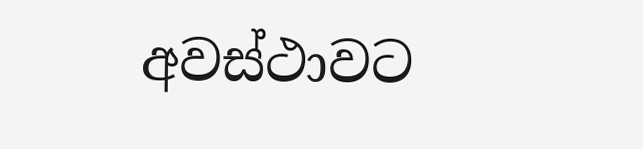අවස්ථාවට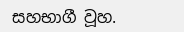සහභාගී වූහ.